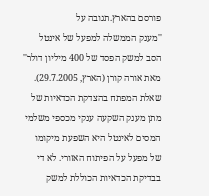פורסם בהארץ.תגובה על
''מענק הממשלה למפעל של אינטל הסב למשק הפסד של 400 מיליון דולר'' מאת אורה קורן (הארץ, 29.7.2005).
שאלת המפתח בהצדקת הכדאיות של מתן מענק השקעה ענקי מכספי משלמי המסים לאינטל היא השפעת מיקומו של מפעל על הפיתוח האזורי. לא די בבדיקת הכדאיות הכוללת למשק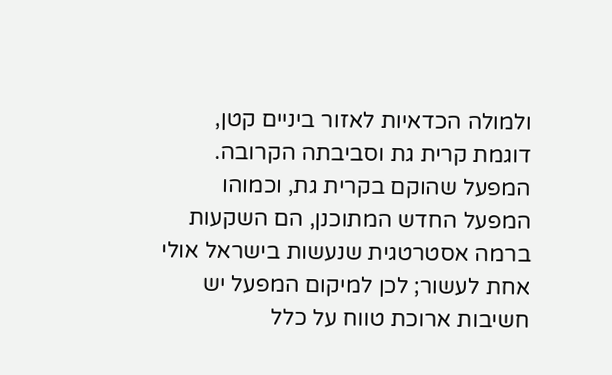ולמולה הכדאיות לאזור ביניים קטן, דוגמת קרית גת וסביבתה הקרובה. המפעל שהוקם בקרית גת, וכמוהו המפעל החדש המתוכנן, הם השקעות ברמה אסטרטגית שנעשות בישראל אולי אחת לעשור; לכן למיקום המפעל יש חשיבות ארוכת טווח על כלל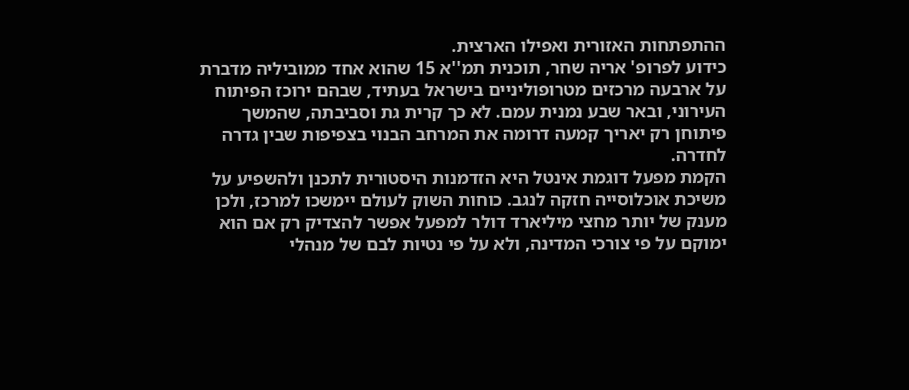ההתפתחות האזורית ואפילו הארצית.
כידוע לפרופ' אריה שחר, תוכנית תמ''א 15 שהוא אחד ממוביליה מדברת על ארבעה מרכזים מטרופוליניים בישראל בעתיד, שבהם ירוכז הפיתוח העירוני, ובאר שבע נמנית עמם. לא כך קרית גת וסביבתה, שהמשך פיתוחן רק יאריך קמעה דרומה את המרחב הבנוי בצפיפות שבין גדרה לחדרה.
הקמת מפעל דוגמת אינטל היא הזדמנות היסטורית לתכנן ולהשפיע על משיכת אוכלוסייה חזקה לנגב. כוחות השוק לעולם יימשכו למרכז, ולכן מענק של יותר מחצי מיליארד דולר למפעל אפשר להצדיק רק אם הוא ימוקם על פי צורכי המדינה, ולא על פי נטיות לבם של מנהלי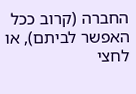החברה (קרוב ככל האפשר לביתם), או לחצי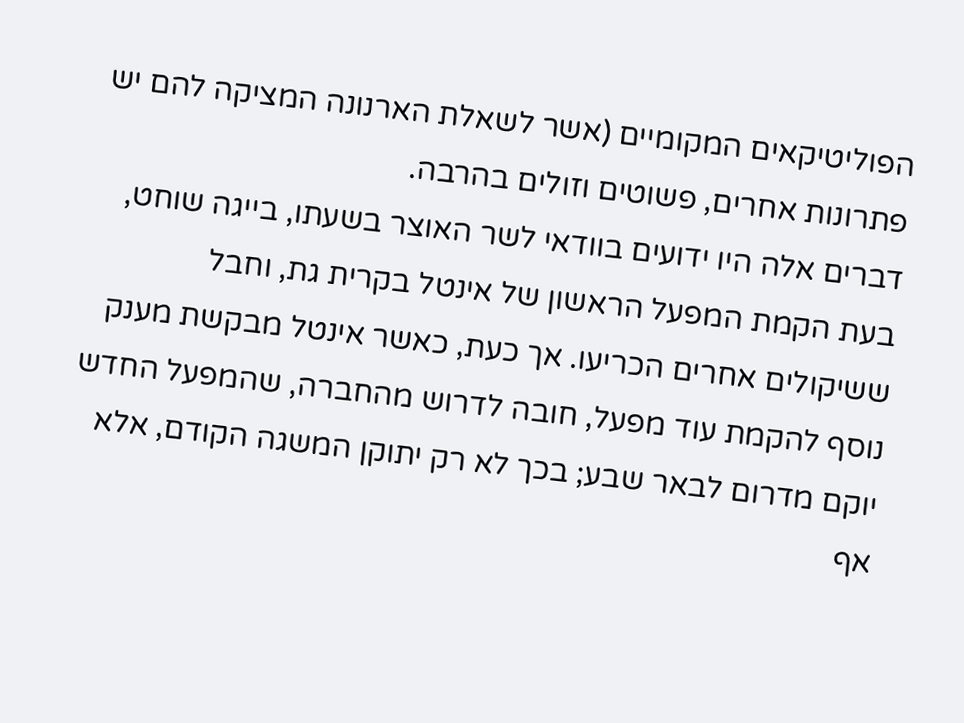הפוליטיקאים המקומיים (אשר לשאלת הארנונה המציקה להם יש פתרונות אחרים, פשוטים וזולים בהרבה.
דברים אלה היו ידועים בוודאי לשר האוצר בשעתו, בייגה שוחט, בעת הקמת המפעל הראשון של אינטל בקרית גת, וחבל ששיקולים אחרים הכריעו. אך כעת, כאשר אינטל מבקשת מענק נוסף להקמת עוד מפעל, חובה לדרוש מהחברה, שהמפעל החדש יוקם מדרום לבאר שבע; בכך לא רק יתוקן המשגה הקודם, אלא אף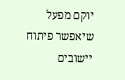יוקם מפעל שיאפשר פיתוח יישובים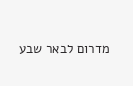מדרום לבאר שבע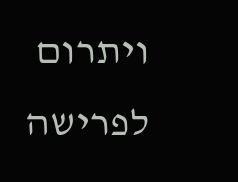ויתרום לפרישה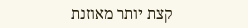קצת יותר מאוזנת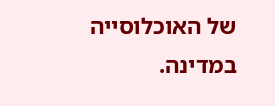של האוכלוסייה במדינה.